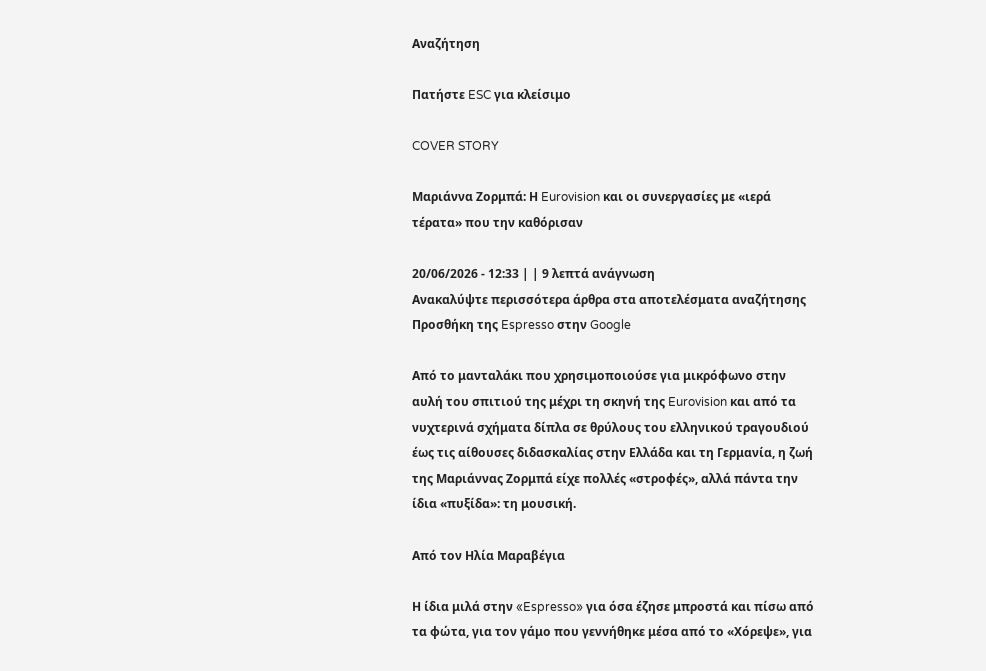Αναζήτηση

Πατήστε ESC για κλείσιμο

COVER STORY

Μαριάννα Ζορμπά: Η Eurovision και οι συνεργασίες με «ιερά τέρατα» που την καθόρισαν

20/06/2026 - 12:33 | | 9 λεπτά ανάγνωση
Ανακαλύψτε περισσότερα άρθρα στα αποτελέσματα αναζήτησης
Προσθήκη της Espresso στην Google

Από το μανταλάκι που χρησιμοποιούσε για μικρόφωνο στην αυλή του σπιτιού της μέχρι τη σκηνή της Eurovision και από τα νυχτερινά σχήματα δίπλα σε θρύλους του ελληνικού τραγουδιού έως τις αίθουσες διδασκαλίας στην Ελλάδα και τη Γερμανία, η ζωή της Μαριάννας Ζορμπά είχε πολλές «στροφές», αλλά πάντα την ίδια «πυξίδα»: τη μουσική.

Από τον Ηλία Μαραβέγια

Η ίδια μιλά στην «Espresso» για όσα έζησε μπροστά και πίσω από τα φώτα, για τον γάμο που γεννήθηκε μέσα από το «Χόρεψε», για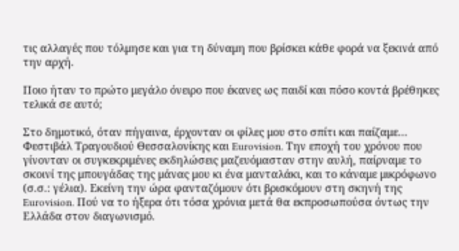τις αλλαγές που τόλμησε και για τη δύναμη που βρίσκει κάθε φορά να ξεκινά από την αρχή.

Ποιο ήταν το πρώτο μεγάλο όνειρο που έκανες ως παιδί και πόσο κοντά βρέθηκες τελικά σε αυτό;

Στο δημοτικό, όταν πήγαινα, έρχονταν οι φίλες μου στο σπίτι και παίζαμε… Φεστιβάλ Τραγουδιού Θεσσαλονίκης και Eurovision. Την εποχή του χρόνου που γίνονταν οι συγκεκριμένες εκδηλώσεις μαζευόμασταν στην αυλή, παίρναμε το σκοινί της μπουγάδας της μάνας μου κι ένα μανταλάκι, και το κάναμε μικρόφωνο (σ.σ.: γέλια). Εκείνη την ώρα φανταζόμουν ότι βρισκόμουν στη σκηνή της Eurovision. Πού να το ήξερα ότι τόσα χρόνια μετά θα εκπροσωπούσα όντως την Ελλάδα στον διαγωνισμό.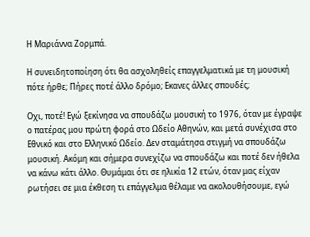Η Μαριάννα Ζορμπά.

Η συνειδητοποίηση ότι θα ασχοληθείς επαγγελματικά με τη μουσική πότε ήρθε; Πήρες ποτέ άλλο δρόμο; Εκανες άλλες σπουδές;

Οχι, ποτέ! Εγώ ξεκίνησα να σπουδάζω μουσική το 1976, όταν με έγραψε ο πατέρας μου πρώτη φορά στο Ωδείο Αθηνών, και μετά συνέχισα στο Εθνικό και στο Ελληνικό Ωδείο. Δεν σταμάτησα στιγμή να σπουδάζω μουσική. Ακόμη και σήμερα συνεχίζω να σπουδάζω και ποτέ δεν ήθελα να κάνω κάτι άλλο. Θυμάμαι ότι σε ηλικία 12 ετών, όταν μας είχαν ρωτήσει σε μια έκθεση τι επάγγελμα θέλαμε να ακολουθήσουμε, εγώ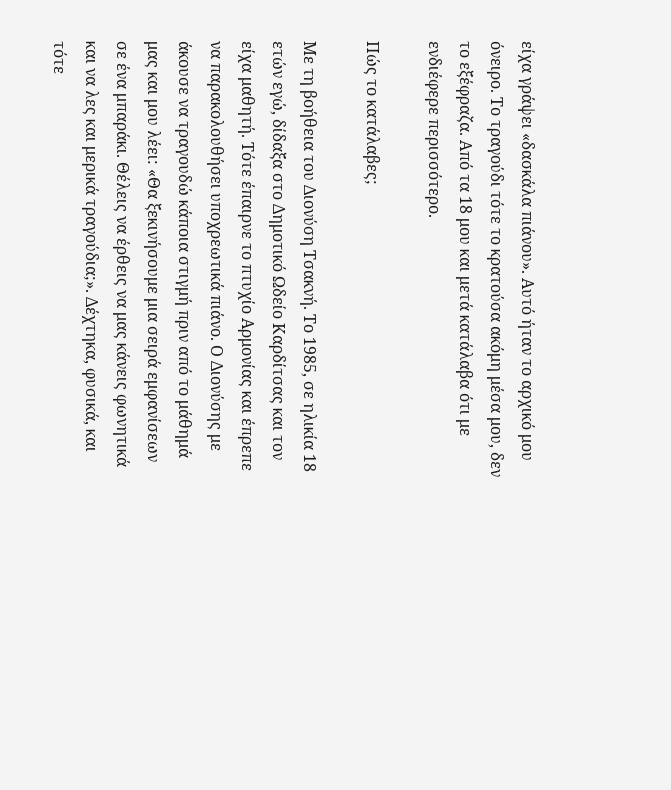είχα γράψει «δασκάλα πιάνου». Αυτό ήταν το αρχικό μου όνειρο. Το τραγούδι τότε το κρατούσα ακόμη μέσα μου, δεν το εξέφραζα. Από τα 18 μου και μετά κατάλαβα ότι με ενδιέφερε περισσότερο.

Πώς το κατάλαβες;

Με τη βοήθεια του Διονύση Τσακνή. Το 1985, σε ηλικία 18 ετών εγώ, δίδαξα στο Δημοτικό Ωδείο Καρδίτσας και τον είχα μαθητή. Τότε έπαιρνε το πτυχίο Αρμονίας και έπρεπε να παρακολουθήσει υποχρεωτικά πιάνο. Ο Διονύσης με άκουσε να τραγουδώ κάποια στιγμή πριν από το μάθημά μας και μου λέει: «Θα ξεκινήσουμε μια σειρά εμφανίσεων σε ένα μπαράκι. Θέλεις να έρθεις να μας κάνεις φωνητικά και να λες και μερικά τραγούδια;». Δέχτηκα, φυσικά, και τότε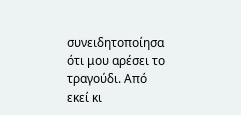συνειδητοποίησα ότι μου αρέσει το τραγούδι. Από εκεί κι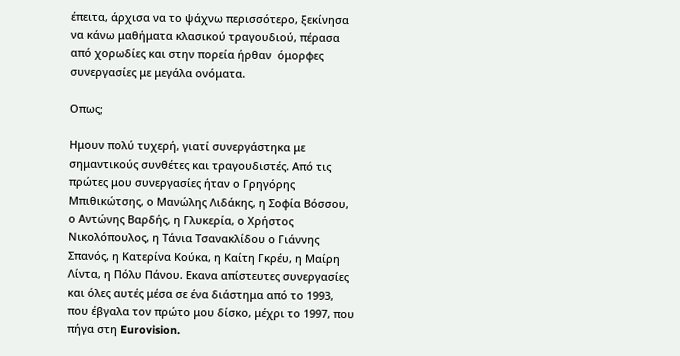έπειτα, άρχισα να το ψάχνω περισσότερο, ξεκίνησα να κάνω μαθήματα κλασικού τραγουδιού, πέρασα από χορωδίες και στην πορεία ήρθαν  όμορφες συνεργασίες με μεγάλα ονόματα.

Οπως;

Ημουν πολύ τυχερή, γιατί συνεργάστηκα με σημαντικούς συνθέτες και τραγουδιστές. Από τις πρώτες μου συνεργασίες ήταν ο Γρηγόρης Μπιθικώτσης, ο Μανώλης Λιδάκης, η Σοφία Βόσσου, ο Αντώνης Βαρδής, η Γλυκερία, ο Χρήστος Νικολόπουλος, η Τάνια Τσανακλίδου ο Γιάννης Σπανός, η Κατερίνα Κούκα, η Καίτη Γκρέυ, η Μαίρη Λίντα, η Πόλυ Πάνου. Εκανα απίστευτες συνεργασίες και όλες αυτές μέσα σε ένα διάστημα από το 1993, που έβγαλα τον πρώτο μου δίσκο, μέχρι το 1997, που πήγα στη Eurovision.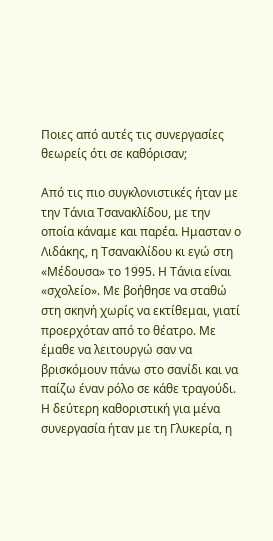Ποιες από αυτές τις συνεργασίες θεωρείς ότι σε καθόρισαν;

Από τις πιο συγκλονιστικές ήταν με την Τάνια Τσανακλίδου, με την οποία κάναμε και παρέα. Ημασταν ο Λιδάκης, η Τσανακλίδου κι εγώ στη «Μέδουσα» το 1995. Η Τάνια είναι «σχολείο». Με βοήθησε να σταθώ στη σκηνή χωρίς να εκτίθεμαι, γιατί προερχόταν από το θέατρο. Με έμαθε να λειτουργώ σαν να βρισκόμουν πάνω στο σανίδι και να παίζω έναν ρόλο σε κάθε τραγούδι. Η δεύτερη καθοριστική για μένα συνεργασία ήταν με τη Γλυκερία, η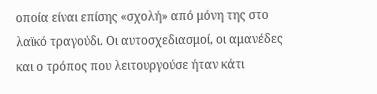οποία είναι επίσης «σχολή» από μόνη της στο λαϊκό τραγούδι. Οι αυτοσχεδιασμοί, οι αμανέδες και ο τρόπος που λειτουργούσε ήταν κάτι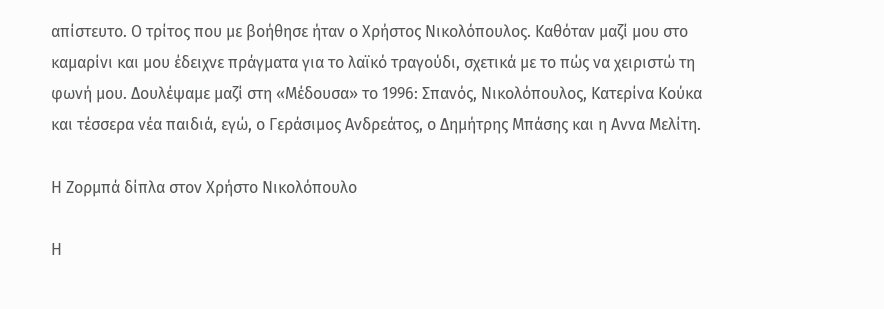απίστευτο. Ο τρίτος που με βοήθησε ήταν ο Χρήστος Νικολόπουλος. Καθόταν μαζί μου στο καμαρίνι και μου έδειχνε πράγματα για το λαϊκό τραγούδι, σχετικά με το πώς να χειριστώ τη φωνή μου. Δουλέψαμε μαζί στη «Μέδουσα» το 1996: Σπανός, Νικολόπουλος, Κατερίνα Κούκα και τέσσερα νέα παιδιά, εγώ, ο Γεράσιμος Ανδρεάτος, ο Δημήτρης Μπάσης και η Αννα Μελίτη.

Η Ζορμπά δίπλα στον Χρήστο Νικολόπουλο

Η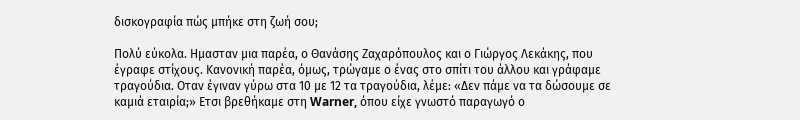δισκογραφία πώς μπήκε στη ζωή σου;

Πολύ εύκολα. Ημασταν μια παρέα, ο Θανάσης Ζαχαρόπουλος και ο Γιώργος Λεκάκης, που έγραφε στίχους. Κανονική παρέα, όμως, τρώγαμε ο ένας στο σπίτι του άλλου και γράφαμε τραγούδια. Οταν έγιναν γύρω στα 10 με 12 τα τραγούδια, λέμε: «Δεν πάμε να τα δώσουμε σε καμιά εταιρία;» Ετσι βρεθήκαμε στη Warner, όπου είχε γνωστό παραγωγό ο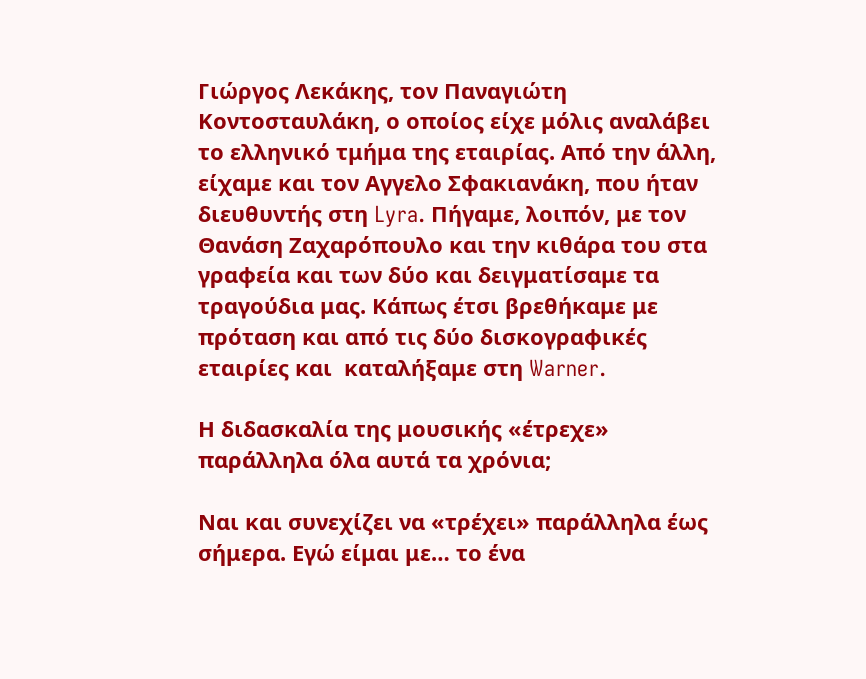Γιώργος Λεκάκης, τον Παναγιώτη Κοντοσταυλάκη, ο οποίος είχε μόλις αναλάβει το ελληνικό τμήμα της εταιρίας. Από την άλλη, είχαμε και τον Αγγελο Σφακιανάκη, που ήταν διευθυντής στη Lyra. Πήγαμε, λοιπόν, με τον Θανάση Ζαχαρόπουλο και την κιθάρα του στα γραφεία και των δύο και δειγματίσαμε τα τραγούδια μας. Κάπως έτσι βρεθήκαμε με πρόταση και από τις δύο δισκογραφικές εταιρίες και  καταλήξαμε στη Warner.

Η διδασκαλία της μουσικής «έτρεχε» παράλληλα όλα αυτά τα χρόνια;

Ναι και συνεχίζει να «τρέχει» παράλληλα έως σήμερα. Εγώ είμαι με… το ένα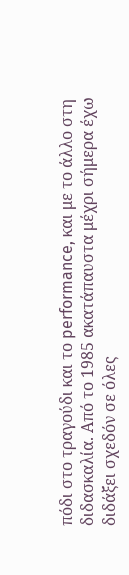πόδι στο τραγούδι και το performance, και με το άλλο στη διδασκαλία. Από το 1985 ακατάπαυστα μέχρι σήμερα έχω διδάξει σχεδόν σε όλες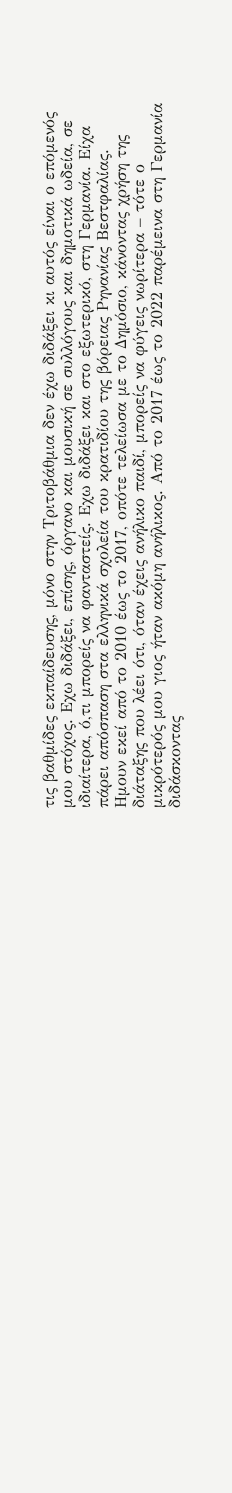τις βαθμίδες εκπαίδευσης, μόνο στην Τριτοβάθμια δεν έχω διδάξει κι αυτός είναι ο επόμενός μου στόχος. Εχω διδάξει, επίσης, όργανο και μουσική σε συλλόγους και δημοτικά ωδεία, σε ιδιαίτερα, ό,τι μπορείς να φανταστείς. Εχω διδάξει και στο εξωτερικό, στη Γερμανία. Είχα πάρει απόσπαση στα ελληνικά σχολεία του κρατιδίου της βόρειας Ρηνανίας Βεστφαλίας. Ημουν εκεί από το 2010 έως το 2017, οπότε τελείωσα με το Δημόσιο, κάνοντας χρήση της διάταξης που λέει ότι, όταν έχεις ανήλικο παιδί, μπορείς να φύγεις νωρίτερα – τότε ο μικρότερός μου γιος ήταν ακόμη ανήλικος. Από το 2017 έως το 2022 παρέμεινα στη Γερμανία διδάσκοντας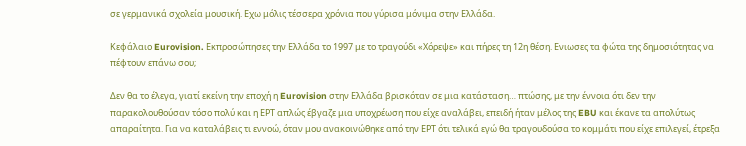σε γερμανικά σχολεία μουσική. Εχω μόλις τέσσερα χρόνια που γύρισα μόνιμα στην Ελλάδα.

Κεφάλαιο Eurovision. Εκπροσώπησες την Ελλάδα το 1997 με το τραγούδι «Χόρεψε» και πήρες τη 12η θέση. Ενιωσες τα φώτα της δημοσιότητας να πέφτουν επάνω σου;

Δεν θα το έλεγα, γιατί εκείνη την εποχή η Eurovision στην Ελλάδα βρισκόταν σε μια κατάσταση… πτώσης, με την έννοια ότι δεν την παρακολουθούσαν τόσο πολύ και η ΕΡΤ απλώς έβγαζε μια υποχρέωση που είχε αναλάβει, επειδή ήταν μέλος της EBU και έκανε τα απολύτως απαραίτητα. Για να καταλάβεις τι εννοώ, όταν μου ανακοινώθηκε από την ΕΡΤ ότι τελικά εγώ θα τραγουδούσα το κομμάτι που είχε επιλεγεί, έτρεξα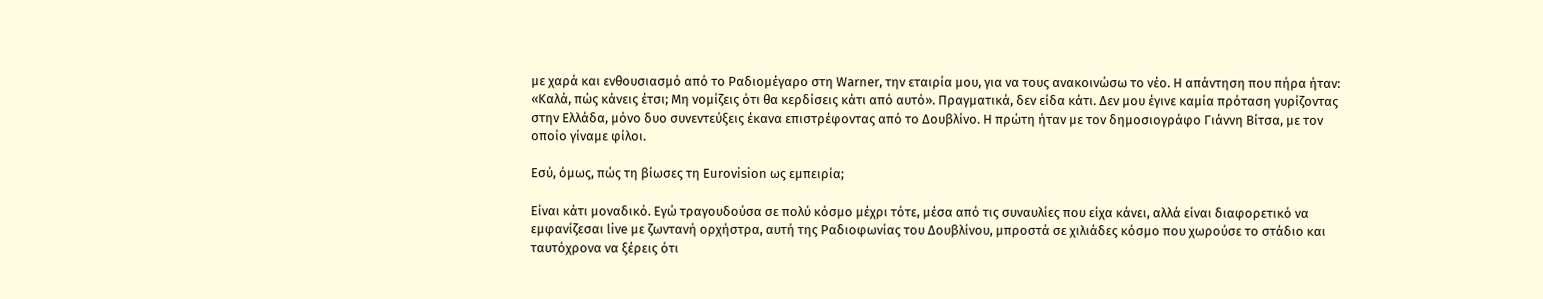με χαρά και ενθουσιασμό από το Ραδιομέγαρο στη Warner, την εταιρία μου, για να τους ανακοινώσω το νέο. Η απάντηση που πήρα ήταν: «Καλά, πώς κάνεις έτσι; Μη νομίζεις ότι θα κερδίσεις κάτι από αυτό». Πραγματικά, δεν είδα κάτι. Δεν μου έγινε καμία πρόταση γυρίζοντας στην Ελλάδα, μόνο δυο συνεντεύξεις έκανα επιστρέφοντας από το Δουβλίνο. Η πρώτη ήταν με τον δημοσιογράφο Γιάννη Βίτσα, με τον οποίο γίναμε φίλοι.

Εσύ, όμως, πώς τη βίωσες τη Eurovision ως εμπειρία;

Είναι κάτι μοναδικό. Εγώ τραγουδούσα σε πολύ κόσμο μέχρι τότε, μέσα από τις συναυλίες που είχα κάνει, αλλά είναι διαφορετικό να εμφανίζεσαι live με ζωντανή ορχήστρα, αυτή της Ραδιοφωνίας του Δουβλίνου, μπροστά σε χιλιάδες κόσμο που χωρούσε το στάδιο και ταυτόχρονα να ξέρεις ότι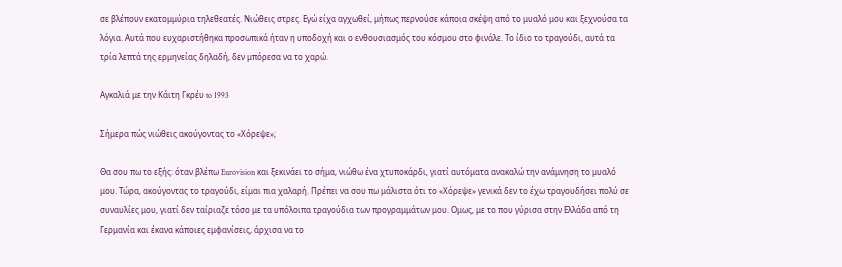σε βλέπουν εκατομμύρια τηλεθεατές. Νιώθεις στρες. Εγώ είχα αγχωθεί, μήπως περνούσε κάποια σκέψη από το μυαλό μου και ξεχνούσα τα λόγια. Αυτά που ευχαριστήθηκα προσωπικά ήταν η υποδοχή και ο ενθουσιασμός του κόσμου στο φινάλε. Το ίδιο το τραγούδι, αυτά τα τρία λεπτά της ερμηνείας δηλαδή, δεν μπόρεσα να το χαρώ.

Αγκαλιά με την Κάιτη Γκρέυ to 1993

Σήμερα πώς νιώθεις ακούγοντας το «Χόρεψε»;

Θα σου πω το εξής: όταν βλέπω Eurovision και ξεκινάει το σήμα, νιώθω ένα χτυποκάρδι, γιατί αυτόματα ανακαλώ την ανάμνηση το μυαλό μου. Τώρα, ακούγοντας το τραγούδι, είμαι πια χαλαρή. Πρέπει να σου πω μάλιστα ότι το «Χόρεψε» γενικά δεν το έχω τραγουδήσει πολύ σε συναυλίες μου, γιατί δεν ταίριαζε τόσο με τα υπόλοιπα τραγούδια των προγραμμάτων μου. Ομως, με το που γύρισα στην Ελλάδα από τη Γερμανία και έκανα κάποιες εμφανίσεις, άρχισα να το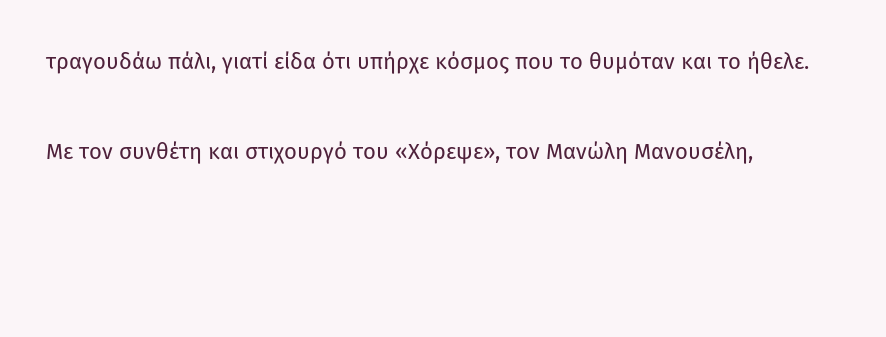τραγουδάω πάλι, γιατί είδα ότι υπήρχε κόσμος που το θυμόταν και το ήθελε.

Με τον συνθέτη και στιχουργό του «Χόρεψε», τον Μανώλη Μανουσέλη,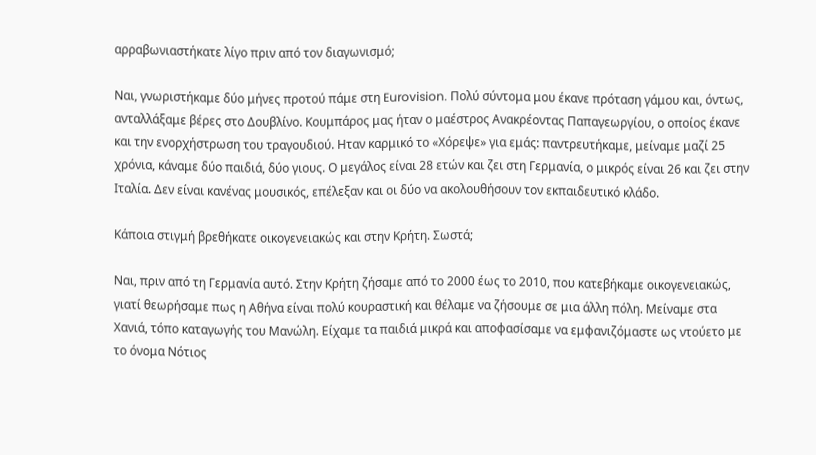αρραβωνιαστήκατε λίγο πριν από τον διαγωνισμό;

Ναι, γνωριστήκαμε δύο μήνες προτού πάμε στη Eurovision. Πολύ σύντομα μου έκανε πρόταση γάμου και, όντως, ανταλλάξαμε βέρες στο Δουβλίνο. Κουμπάρος μας ήταν ο μαέστρος Ανακρέοντας Παπαγεωργίου, ο οποίος έκανε και την ενορχήστρωση του τραγουδιού. Ηταν καρμικό το «Χόρεψε» για εμάς: παντρευτήκαμε, μείναμε μαζί 25 χρόνια, κάναμε δύο παιδιά, δύο γιους. Ο μεγάλος είναι 28 ετών και ζει στη Γερμανία, ο μικρός είναι 26 και ζει στην Ιταλία. Δεν είναι κανένας μουσικός, επέλεξαν και οι δύο να ακολουθήσουν τον εκπαιδευτικό κλάδο.

Κάποια στιγμή βρεθήκατε οικογενειακώς και στην Κρήτη. Σωστά;

Ναι, πριν από τη Γερμανία αυτό. Στην Κρήτη ζήσαμε από το 2000 έως το 2010, που κατεβήκαμε οικογενειακώς, γιατί θεωρήσαμε πως η Αθήνα είναι πολύ κουραστική και θέλαμε να ζήσουμε σε μια άλλη πόλη. Μείναμε στα Χανιά, τόπο καταγωγής του Μανώλη. Είχαμε τα παιδιά μικρά και αποφασίσαμε να εμφανιζόμαστε ως ντούετο με το όνομα Νότιος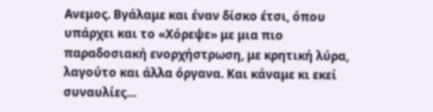Ανεμος. Βγάλαμε και έναν δίσκο έτσι, όπου υπάρχει και το «Χόρεψε» με μια πιο παραδοσιακή ενορχήστρωση, με κρητική λύρα, λαγούτο και άλλα όργανα. Και κάναμε κι εκεί συναυλίες…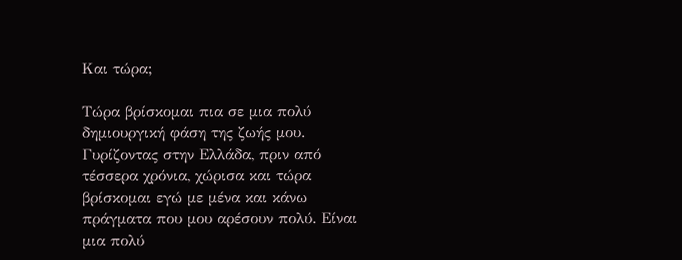Και τώρα;

Τώρα βρίσκομαι πια σε μια πολύ δημιουργική φάση της ζωής μου. Γυρίζοντας στην Ελλάδα, πριν από τέσσερα χρόνια, χώρισα και τώρα βρίσκομαι εγώ με μένα και κάνω πράγματα που μου αρέσουν πολύ. Είναι μια πολύ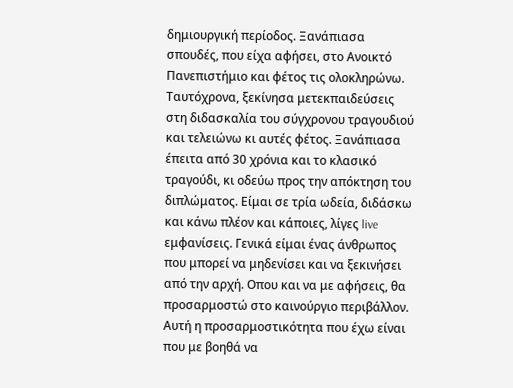δημιουργική περίοδος. Ξανάπιασα σπουδές, που είχα αφήσει, στο Ανοικτό Πανεπιστήμιο και φέτος τις ολοκληρώνω. Ταυτόχρονα, ξεκίνησα μετεκπαιδεύσεις στη διδασκαλία του σύγχρονου τραγουδιού και τελειώνω κι αυτές φέτος. Ξανάπιασα έπειτα από 30 χρόνια και το κλασικό τραγούδι, κι οδεύω προς την απόκτηση του διπλώματος. Είμαι σε τρία ωδεία, διδάσκω και κάνω πλέον και κάποιες, λίγες live εμφανίσεις. Γενικά είμαι ένας άνθρωπος που μπορεί να μηδενίσει και να ξεκινήσει από την αρχή. Οπου και να με αφήσεις, θα προσαρμοστώ στο καινούργιο περιβάλλον. Αυτή η προσαρμοστικότητα που έχω είναι που με βοηθά να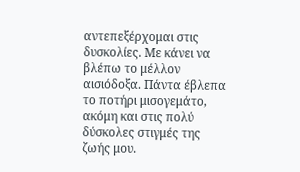αντεπεξέρχομαι στις δυσκολίες. Με κάνει να βλέπω το μέλλον αισιόδοξα. Πάντα έβλεπα το ποτήρι μισογεμάτο, ακόμη και στις πολύ δύσκολες στιγμές της ζωής μου.